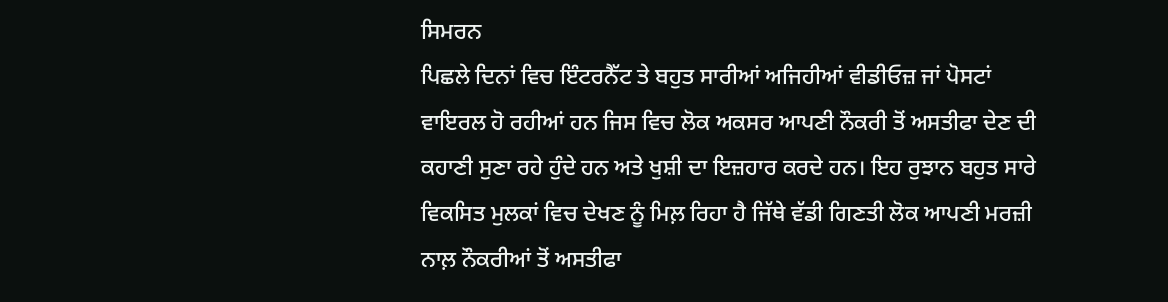ਸਿਮਰਨ
ਪਿਛਲੇ ਦਿਨਾਂ ਵਿਚ ਇੰਟਰਨੈੱਟ ਤੇ ਬਹੁਤ ਸਾਰੀਆਂ ਅਜਿਹੀਆਂ ਵੀਡੀਓਜ਼ ਜਾਂ ਪੋਸਟਾਂ ਵਾਇਰਲ ਹੋ ਰਹੀਆਂ ਹਨ ਜਿਸ ਵਿਚ ਲੋਕ ਅਕਸਰ ਆਪਣੀ ਨੌਕਰੀ ਤੋਂ ਅਸਤੀਫਾ ਦੇਣ ਦੀ ਕਹਾਣੀ ਸੁਣਾ ਰਹੇ ਹੁੰਦੇ ਹਨ ਅਤੇ ਖੁਸ਼ੀ ਦਾ ਇਜ਼ਹਾਰ ਕਰਦੇ ਹਨ। ਇਹ ਰੁਝਾਨ ਬਹੁਤ ਸਾਰੇ ਵਿਕਸਿਤ ਮੁਲਕਾਂ ਵਿਚ ਦੇਖਣ ਨੂੰ ਮਿਲ਼ ਰਿਹਾ ਹੈ ਜਿੱਥੇ ਵੱਡੀ ਗਿਣਤੀ ਲੋਕ ਆਪਣੀ ਮਰਜ਼ੀ ਨਾਲ਼ ਨੌਕਰੀਆਂ ਤੋਂ ਅਸਤੀਫਾ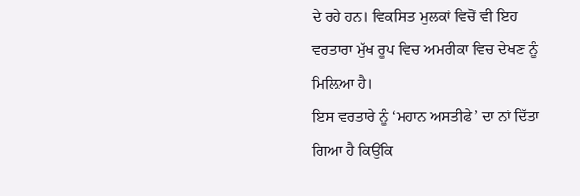ਦੇ ਰਹੇ ਹਨ। ਵਿਕਸਿਤ ਮੁਲਕਾਂ ਵਿਚੋਂ ਵੀ ਇਹ ਵਰਤਾਰਾ ਮੁੱਖ ਰੂਪ ਵਿਚ ਅਮਰੀਕਾ ਵਿਚ ਦੇਖਣ ਨੂੰ ਮਿਲ਼ਿਆ ਹੈ।
ਇਸ ਵਰਤਾਰੇ ਨੂੰ ‘ਮਹਾਨ ਅਸਤੀਫੇ’ ਦਾ ਨਾਂ ਦਿੱਤਾ ਗਿਆ ਹੈ ਕਿਉਂਕਿ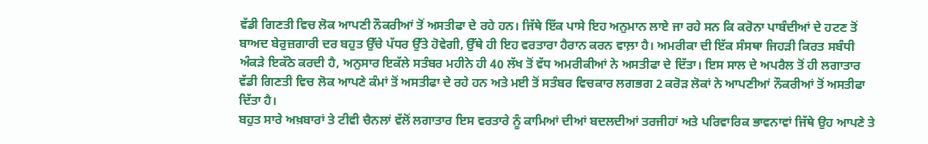ਵੱਡੀ ਗਿਣਤੀ ਵਿਚ ਲੋਕ ਆਪਣੀ ਨੌਕਰੀਆਂ ਤੋਂ ਅਸਤੀਫਾ ਦੇ ਰਹੇ ਹਨ। ਜਿੱਥੇ ਇੱਕ ਪਾਸੇ ਇਹ ਅਨੁਮਾਨ ਲਾਏ ਜਾ ਰਹੇ ਸਨ ਕਿ ਕਰੋਨਾ ਪਾਬੰਦੀਆਂ ਦੇ ਹਟਣ ਤੋਂ ਬਾਅਦ ਬੇਰੁਜ਼ਗਾਰੀ ਦਰ ਬਹੁਤ ਉੱਚੇ ਪੱਧਰ ਉੱਤੇ ਹੋਵੇਗੀ, ਉੱਥੇ ਹੀ ਇਹ ਵਰਤਾਰਾ ਹੈਰਾਨ ਕਰਨ ਵਾਲ਼ਾ ਹੈ। ਅਮਰੀਕਾ ਦੀ ਇੱਕ ਸੰਸਥਾ ਜਿਹੜੀ ਕਿਰਤ ਸਬੰਧੀ ਅੰਕੜੇ ਇਕੱਠੇ ਕਰਦੀ ਹੈ, ਅਨੁਸਾਰ ਇਕੱਲੇ ਸਤੰਬਰ ਮਹੀਨੇ ਹੀ 40 ਲੱਖ ਤੋਂ ਵੱਧ ਅਮਰੀਕੀਆਂ ਨੇ ਅਸਤੀਫਾ ਦੇ ਦਿੱਤਾ। ਇਸ ਸਾਲ ਦੇ ਅਪਰੈਲ ਤੋਂ ਹੀ ਲਗਾਤਾਰ ਵੱਡੀ ਗਿਣਤੀ ਵਿਚ ਲੋਕ ਆਪਣੇ ਕੰਮਾਂ ਤੋਂ ਅਸਤੀਫਾ ਦੇ ਰਹੇ ਹਨ ਅਤੇ ਮਈ ਤੋਂ ਸਤੰਬਰ ਵਿਚਕਾਰ ਲਗਭਗ 2 ਕਰੋੜ ਲੋਕਾਂ ਨੇ ਆਪਣੀਆਂ ਨੌਕਰੀਆਂ ਤੋਂ ਅਸਤੀਫਾ ਦਿੱਤਾ ਹੈ।
ਬਹੁਤ ਸਾਰੇ ਅਖ਼ਬਾਰਾਂ ਤੇ ਟੀਵੀ ਚੈਨਲਾਂ ਵੱਲੋਂ ਲਗਾਤਾਰ ਇਸ ਵਰਤਾਰੇ ਨੂੰ ਕਾਮਿਆਂ ਦੀਆਂ ਬਦਲਦੀਆਂ ਤਰਜੀਹਾਂ ਅਤੇ ਪਰਿਵਾਰਿਕ ਭਾਵਨਾਵਾਂ ਜਿੱਥੇ ਉਹ ਆਪਣੇ ਤੇ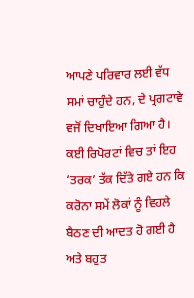ਆਪਣੇ ਪਰਿਵਾਰ ਲਈ ਵੱਧ ਸਮਾਂ ਚਾਹੁੰਦੇ ਹਨ, ਦੇ ਪ੍ਰਗਟਾਵੇ ਵਜੋਂ ਦਿਖਾਇਆ ਗਿਆ ਹੈ। ਕਈ ਰਿਪੋਰਟਾਂ ਵਿਚ ਤਾਂ ਇਹ ‘ਤਰਕ’ ਤੱਕ ਦਿੱਤੇ ਗਏ ਹਨ ਕਿ ਕਰੋਨਾ ਸਮੇਂ ਲੋਕਾਂ ਨੂੰ ਵਿਹਲੇ ਬੈਠਣ ਦੀ ਆਦਤ ਹੋ ਗਈ ਹੈ ਅਤੇ ਬਹੁਤ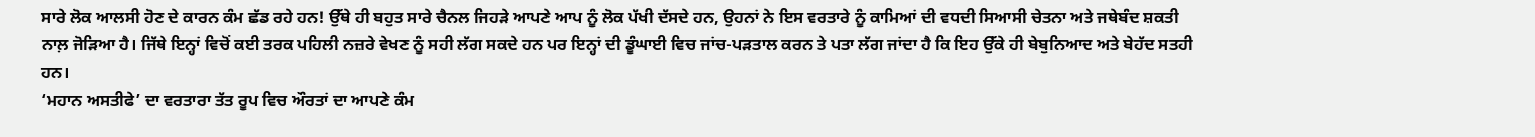ਸਾਰੇ ਲੋਕ ਆਲਸੀ ਹੋਣ ਦੇ ਕਾਰਨ ਕੰਮ ਛੱਡ ਰਹੇ ਹਨ! ਉੱਥੇ ਹੀ ਬਹੁਤ ਸਾਰੇ ਚੈਨਲ ਜਿਹੜੇ ਆਪਣੇ ਆਪ ਨੂੰ ਲੋਕ ਪੱਖੀ ਦੱਸਦੇ ਹਨ, ਉਹਨਾਂ ਨੇ ਇਸ ਵਰਤਾਰੇ ਨੂੰ ਕਾਮਿਆਂ ਦੀ ਵਧਦੀ ਸਿਆਸੀ ਚੇਤਨਾ ਅਤੇ ਜਥੇਬੰਦ ਸ਼ਕਤੀ ਨਾਲ਼ ਜੋੜਿਆ ਹੈ। ਜਿੱਥੇ ਇਨ੍ਹਾਂ ਵਿਚੋਂ ਕਈ ਤਰਕ ਪਹਿਲੀ ਨਜ਼ਰੇ ਵੇਖਣ ਨੂੰ ਸਹੀ ਲੱਗ ਸਕਦੇ ਹਨ ਪਰ ਇਨ੍ਹਾਂ ਦੀ ਡੂੰਘਾਈ ਵਿਚ ਜਾਂਚ-ਪੜਤਾਲ ਕਰਨ ਤੇ ਪਤਾ ਲੱਗ ਜਾਂਦਾ ਹੈ ਕਿ ਇਹ ਉੱਕੇ ਹੀ ਬੇਬੁਨਿਆਦ ਅਤੇ ਬੇਹੱਦ ਸਤਹੀ ਹਨ।
‘ਮਹਾਨ ਅਸਤੀਫੇ’ ਦਾ ਵਰਤਾਰਾ ਤੱਤ ਰੂਪ ਵਿਚ ਔਰਤਾਂ ਦਾ ਆਪਣੇ ਕੰਮ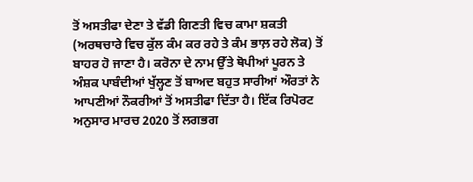ਤੋਂ ਅਸਤੀਫਾ ਦੇਣਾ ਤੇ ਵੱਡੀ ਗਿਣਤੀ ਵਿਚ ਕਾਮਾ ਸ਼ਕਤੀ (ਅਰਥਚਾਰੇ ਵਿਚ ਕੁੱਲ ਕੰਮ ਕਰ ਰਹੇ ਤੇ ਕੰਮ ਭਾਲ਼ ਰਹੇ ਲੋਕ) ਤੋਂ ਬਾਹਰ ਹੋ ਜਾਣਾ ਹੈ। ਕਰੋਨਾ ਦੇ ਨਾਮ ਉੱਤੇ ਥੋਪੀਆਂ ਪੂਰਨ ਤੇ ਅੰਸ਼ਕ ਪਾਬੰਦੀਆਂ ਖੁੱਲ੍ਹਣ ਤੋਂ ਬਾਅਦ ਬਹੁਤ ਸਾਰੀਆਂ ਔਰਤਾਂ ਨੇ ਆਪਣੀਆਂ ਨੌਕਰੀਆਂ ਤੋਂ ਅਸਤੀਫਾ ਦਿੱਤਾ ਹੈ। ਇੱਕ ਰਿਪੋਰਟ ਅਨੁਸਾਰ ਮਾਰਚ 2020 ਤੋਂ ਲਗਭਗ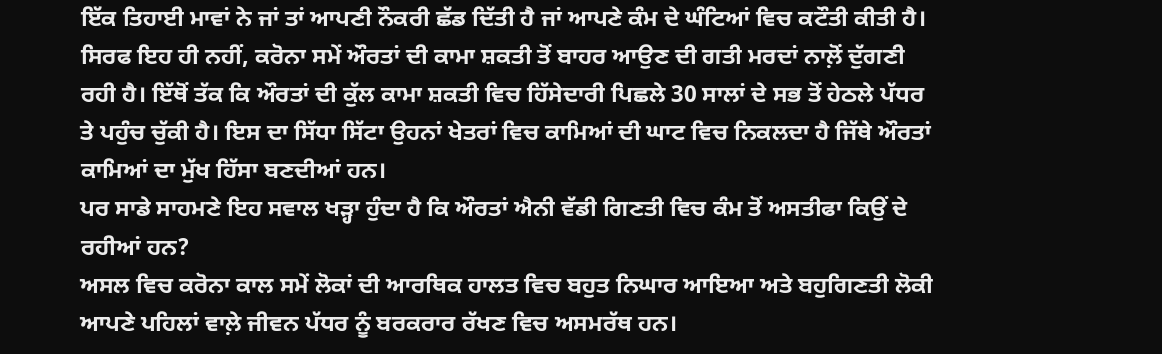ਇੱਕ ਤਿਹਾਈ ਮਾਵਾਂ ਨੇ ਜਾਂ ਤਾਂ ਆਪਣੀ ਨੌਕਰੀ ਛੱਡ ਦਿੱਤੀ ਹੈ ਜਾਂ ਆਪਣੇ ਕੰਮ ਦੇ ਘੰਟਿਆਂ ਵਿਚ ਕਟੌਤੀ ਕੀਤੀ ਹੈ। ਸਿਰਫ ਇਹ ਹੀ ਨਹੀਂ, ਕਰੋਨਾ ਸਮੇਂ ਔਰਤਾਂ ਦੀ ਕਾਮਾ ਸ਼ਕਤੀ ਤੋਂ ਬਾਹਰ ਆਉਣ ਦੀ ਗਤੀ ਮਰਦਾਂ ਨਾਲ਼ੋਂ ਦੁੱਗਣੀ ਰਹੀ ਹੈ। ਇੱਥੋਂ ਤੱਕ ਕਿ ਔਰਤਾਂ ਦੀ ਕੁੱਲ ਕਾਮਾ ਸ਼ਕਤੀ ਵਿਚ ਹਿੱਸੇਦਾਰੀ ਪਿਛਲੇ 30 ਸਾਲਾਂ ਦੇ ਸਭ ਤੋਂ ਹੇਠਲੇ ਪੱਧਰ ਤੇ ਪਹੁੰਚ ਚੁੱਕੀ ਹੈ। ਇਸ ਦਾ ਸਿੱਧਾ ਸਿੱਟਾ ਉਹਨਾਂ ਖੇਤਰਾਂ ਵਿਚ ਕਾਮਿਆਂ ਦੀ ਘਾਟ ਵਿਚ ਨਿਕਲਦਾ ਹੈ ਜਿੱਥੇ ਔਰਤਾਂ ਕਾਮਿਆਂ ਦਾ ਮੁੱਖ ਹਿੱਸਾ ਬਣਦੀਆਂ ਹਨ।
ਪਰ ਸਾਡੇ ਸਾਹਮਣੇ ਇਹ ਸਵਾਲ ਖੜ੍ਹਾ ਹੁੰਦਾ ਹੈ ਕਿ ਔਰਤਾਂ ਐਨੀ ਵੱਡੀ ਗਿਣਤੀ ਵਿਚ ਕੰਮ ਤੋਂ ਅਸਤੀਫਾ ਕਿਉਂ ਦੇ ਰਹੀਆਂ ਹਨ?
ਅਸਲ ਵਿਚ ਕਰੋਨਾ ਕਾਲ ਸਮੇਂ ਲੋਕਾਂ ਦੀ ਆਰਥਿਕ ਹਾਲਤ ਵਿਚ ਬਹੁਤ ਨਿਘਾਰ ਆਇਆ ਅਤੇ ਬਹੁਗਿਣਤੀ ਲੋਕੀ ਆਪਣੇ ਪਹਿਲਾਂ ਵਾਲ਼ੇ ਜੀਵਨ ਪੱਧਰ ਨੂੰ ਬਰਕਰਾਰ ਰੱਖਣ ਵਿਚ ਅਸਮਰੱਥ ਹਨ।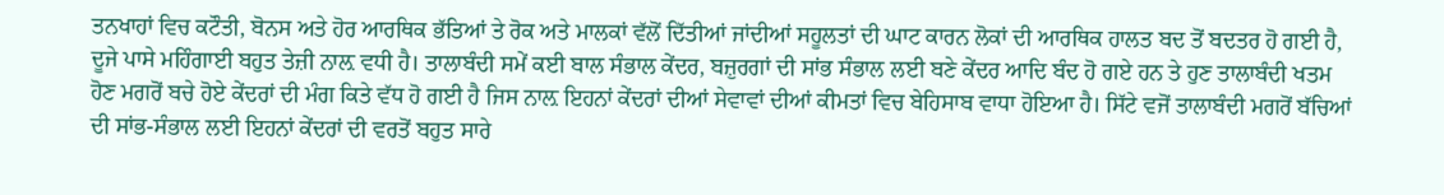ਤਨਖਾਹਾਂ ਵਿਚ ਕਟੌਤੀ, ਬੋਨਸ ਅਤੇ ਹੋਰ ਆਰਥਿਕ ਭੱਤਿਆਂ ਤੇ ਰੋਕ ਅਤੇ ਮਾਲਕਾਂ ਵੱਲੋਂ ਦਿੱਤੀਆਂ ਜਾਂਦੀਆਂ ਸਹੂਲਤਾਂ ਦੀ ਘਾਟ ਕਾਰਨ ਲੋਕਾਂ ਦੀ ਆਰਥਿਕ ਹਾਲਤ ਬਦ ਤੋਂ ਬਦਤਰ ਹੋ ਗਈ ਹੈ, ਦੂਜੇ ਪਾਸੇ ਮਹਿੰਗਾਈ ਬਹੁਤ ਤੇਜ਼ੀ ਨਾਲ਼ ਵਧੀ ਹੈ। ਤਾਲਾਬੰਦੀ ਸਮੇਂ ਕਈ ਬਾਲ ਸੰਭਾਲ ਕੇਂਦਰ, ਬਜ਼ੁਰਗਾਂ ਦੀ ਸਾਂਭ ਸੰਭਾਲ ਲਈ ਬਣੇ ਕੇਂਦਰ ਆਦਿ ਬੰਦ ਹੋ ਗਏ ਹਨ ਤੇ ਹੁਣ ਤਾਲਾਬੰਦੀ ਖਤਮ ਹੋਣ ਮਗਰੋਂ ਬਚੇ ਹੋਏ ਕੇਂਦਰਾਂ ਦੀ ਮੰਗ ਕਿਤੇ ਵੱਧ ਹੋ ਗਈ ਹੈ ਜਿਸ ਨਾਲ਼ ਇਹਨਾਂ ਕੇਂਦਰਾਂ ਦੀਆਂ ਸੇਵਾਵਾਂ ਦੀਆਂ ਕੀਮਤਾਂ ਵਿਚ ਬੇਹਿਸਾਬ ਵਾਧਾ ਹੋਇਆ ਹੈ। ਸਿੱਟੇ ਵਜੋਂ ਤਾਲਾਬੰਦੀ ਮਗਰੋਂ ਬੱਚਿਆਂ ਦੀ ਸਾਂਭ-ਸੰਭਾਲ ਲਈ ਇਹਨਾਂ ਕੇਂਦਰਾਂ ਦੀ ਵਰਤੋਂ ਬਹੁਤ ਸਾਰੇ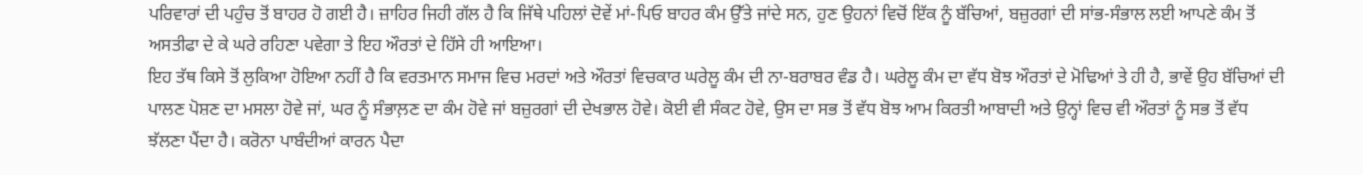ਪਰਿਵਾਰਾਂ ਦੀ ਪਹੁੰਚ ਤੋਂ ਬਾਹਰ ਹੋ ਗਈ ਹੈ। ਜ਼ਾਹਿਰ ਜਿਹੀ ਗੱਲ ਹੈ ਕਿ ਜਿੱਥੇ ਪਹਿਲਾਂ ਦੋਵੇਂ ਮਾਂ-ਪਿਓ ਬਾਹਰ ਕੰਮ ਉੱਤੇ ਜਾਂਦੇ ਸਨ, ਹੁਣ ਉਹਨਾਂ ਵਿਚੋਂ ਇੱਕ ਨੂੰ ਬੱਚਿਆਂ, ਬਜ਼ੁਰਗਾਂ ਦੀ ਸਾਂਭ-ਸੰਭਾਲ ਲਈ ਆਪਣੇ ਕੰਮ ਤੋਂ ਅਸਤੀਫਾ ਦੇ ਕੇ ਘਰੇ ਰਹਿਣਾ ਪਵੇਗਾ ਤੇ ਇਹ ਔਰਤਾਂ ਦੇ ਹਿੱਸੇ ਹੀ ਆਇਆ।
ਇਹ ਤੱਥ ਕਿਸੇ ਤੋਂ ਲੁਕਿਆ ਹੋਇਆ ਨਹੀਂ ਹੈ ਕਿ ਵਰਤਮਾਨ ਸਮਾਜ ਵਿਚ ਮਰਦਾਂ ਅਤੇ ਔਰਤਾਂ ਵਿਚਕਾਰ ਘਰੇਲੂ ਕੰਮ ਦੀ ਨਾ-ਬਰਾਬਰ ਵੰਡ ਹੈ। ਘਰੇਲੂ ਕੰਮ ਦਾ ਵੱਧ ਬੋਝ ਔਰਤਾਂ ਦੇ ਮੋਢਿਆਂ ਤੇ ਹੀ ਹੈ, ਭਾਵੇਂ ਉਹ ਬੱਚਿਆਂ ਦੀ ਪਾਲਣ ਪੋਸ਼ਣ ਦਾ ਮਸਲਾ ਹੋਵੇ ਜਾਂ, ਘਰ ਨੂੰ ਸੰਭਾਲ਼ਣ ਦਾ ਕੰਮ ਹੋਵੇ ਜਾਂ ਬਜ਼ੁਰਗਾਂ ਦੀ ਦੇਖਭਾਲ ਹੋਵੇ। ਕੋਈ ਵੀ ਸੰਕਟ ਹੋਵੇ, ਉਸ ਦਾ ਸਭ ਤੋਂ ਵੱਧ ਬੋਝ ਆਮ ਕਿਰਤੀ ਆਬਾਦੀ ਅਤੇ ਉਨ੍ਹਾਂ ਵਿਚ ਵੀ ਔਰਤਾਂ ਨੂੰ ਸਭ ਤੋਂ ਵੱਧ ਝੱਲਣਾ ਪੈਂਦਾ ਹੈ। ਕਰੋਨਾ ਪਾਬੰਦੀਆਂ ਕਾਰਨ ਪੈਦਾ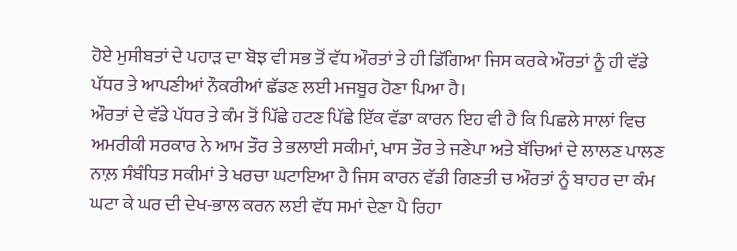ਹੋਏ ਮੁਸੀਬਤਾਂ ਦੇ ਪਹਾੜ ਦਾ ਬੋਝ ਵੀ ਸਭ ਤੋਂ ਵੱਧ ਔਰਤਾਂ ਤੇ ਹੀ ਡਿੱਗਿਆ ਜਿਸ ਕਰਕੇ ਔਰਤਾਂ ਨੂੰ ਹੀ ਵੱਡੇ ਪੱਧਰ ਤੇ ਆਪਣੀਆਂ ਨੌਕਰੀਆਂ ਛੱਡਣ ਲਈ ਮਜਬੂਰ ਹੋਣਾ ਪਿਆ ਹੈ।
ਔਰਤਾਂ ਦੇ ਵੱਡੇ ਪੱਧਰ ਤੇ ਕੰਮ ਤੋਂ ਪਿੱਛੇ ਹਟਣ ਪਿੱਛੇ ਇੱਕ ਵੱਡਾ ਕਾਰਨ ਇਹ ਵੀ ਹੈ ਕਿ ਪਿਛਲੇ ਸਾਲਾਂ ਵਿਚ ਅਮਰੀਕੀ ਸਰਕਾਰ ਨੇ ਆਮ ਤੌਰ ਤੇ ਭਲਾਈ ਸਕੀਮਾਂ, ਖਾਸ ਤੌਰ ਤੇ ਜਣੇਪਾ ਅਤੇ ਬੱਚਿਆਂ ਦੇ ਲਾਲਣ ਪਾਲਣ ਨਾਲ਼ ਸੰਬੰਧਿਤ ਸਕੀਮਾਂ ਤੇ ਖਰਚਾ ਘਟਾਇਆ ਹੈ ਜਿਸ ਕਾਰਨ ਵੱਡੀ ਗਿਣਤੀ ਚ ਔਰਤਾਂ ਨੂੰ ਬਾਹਰ ਦਾ ਕੰਮ ਘਟਾ ਕੇ ਘਰ ਦੀ ਦੇਖ-ਭਾਲ ਕਰਨ ਲਈ ਵੱਧ ਸਮਾਂ ਦੇਣਾ ਪੈ ਰਿਹਾ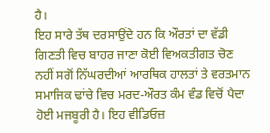ਹੈ।
ਇਹ ਸਾਰੇ ਤੱਥ ਦਰਸਾਉਂਦੇ ਹਨ ਕਿ ਔਰਤਾਂ ਦਾ ਵੱਡੀ ਗਿਣਤੀ ਵਿਚ ਬਾਹਰ ਜਾਣਾ ਕੋਈ ਵਿਅਕਤੀਗਤ ਚੋਣ ਨਹੀਂ ਸਗੋਂ ਨਿੱਘਰਦੀਆਂ ਆਰਥਿਕ ਹਾਲਤਾਂ ਤੇ ਵਰਤਮਾਨ ਸਮਾਜਿਕ ਢਾਂਚੇ ਵਿਚ ਮਰਦ-ਔਰਤ ਕੰਮ ਵੰਡ ਵਿਚੋਂ ਪੈਦਾ ਹੋਈ ਮਜਬੂਰੀ ਹੈ। ਇਹ ਵੀਡਿਓਜ਼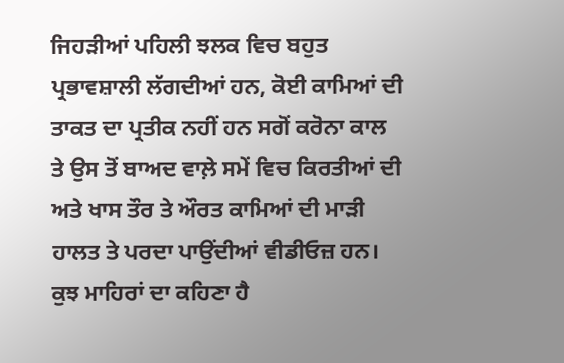ਜਿਹੜੀਆਂ ਪਹਿਲੀ ਝਲਕ ਵਿਚ ਬਹੁਤ ਪ੍ਰਭਾਵਸ਼ਾਲੀ ਲੱਗਦੀਆਂ ਹਨ, ਕੋਈ ਕਾਮਿਆਂ ਦੀ ਤਾਕਤ ਦਾ ਪ੍ਰਤੀਕ ਨਹੀਂ ਹਨ ਸਗੋਂ ਕਰੋਨਾ ਕਾਲ ਤੇ ਉਸ ਤੋਂ ਬਾਅਦ ਵਾਲ਼ੇ ਸਮੇਂ ਵਿਚ ਕਿਰਤੀਆਂ ਦੀ ਅਤੇ ਖਾਸ ਤੌਰ ਤੇ ਔਰਤ ਕਾਮਿਆਂ ਦੀ ਮਾੜੀ ਹਾਲਤ ਤੇ ਪਰਦਾ ਪਾਉਂਦੀਆਂ ਵੀਡੀਓਜ਼ ਹਨ। ਕੁਝ ਮਾਹਿਰਾਂ ਦਾ ਕਹਿਣਾ ਹੈ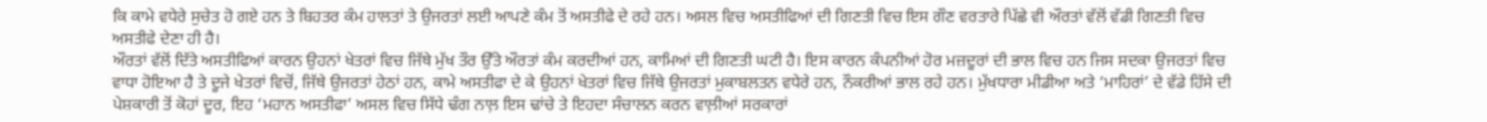ਕਿ ਕਾਮੇ ਵਧੇਰੇ ਸੁਚੇਤ ਹੋ ਗਏ ਹਨ ਤੇ ਬਿਹਤਰ ਕੰਮ ਹਾਲਤਾਂ ਤੇ ਉਜਰਤਾਂ ਲਈ ਆਪਣੇ ਕੰਮ ਤੋਂ ਅਸਤੀਫੇ ਦੇ ਰਹੇ ਹਨ। ਅਸਲ ਵਿਚ ਅਸਤੀਫਿਆਂ ਦੀ ਗਿਣਤੀ ਵਿਚ ਇਸ ਗੌਣ ਵਰਤਾਰੇ ਪਿੱਛੇ ਵੀ ਔਰਤਾਂ ਵੱਲੋਂ ਵੱਡੀ ਗਿਣਤੀ ਵਿਚ ਅਸਤੀਫੇ ਦੇਣਾ ਹੀ ਹੈ।
ਔਰਤਾਂ ਵੱਲੋਂ ਦਿੱਤੇ ਅਸਤੀਫਿਆਂ ਕਾਰਨ ਉਹਨਾਂ ਖੇਤਰਾਂ ਵਿਚ ਜਿੱਥੇ ਮੁੱਖ ਤੌਰ ਉੱਤੇ ਔਰਤਾਂ ਕੰਮ ਕਰਦੀਆਂ ਹਨ, ਕਾਮਿਆਂ ਦੀ ਗਿਣਤੀ ਘਟੀ ਹੈ। ਇਸ ਕਾਰਨ ਕੰਪਨੀਆਂ ਹੋਰ ਮਜ਼ਦੂਰਾਂ ਦੀ ਭਾਲ ਵਿਚ ਹਨ ਜਿਸ ਸਦਕਾ ਉਜਰਤਾਂ ਵਿਚ ਵਾਧਾ ਹੋਇਆ ਹੈ ਤੇ ਦੂਜੇ ਖੇਤਰਾਂ ਵਿਚੋਂ, ਜਿੱਥੇ ਉਜਰਤਾਂ ਹੇਠਾਂ ਹਨ, ਕਾਮੇ ਅਸਤੀਫਾ ਦੇ ਕੇ ਉਹਨਾਂ ਖੇਤਰਾਂ ਵਿਚ ਜਿੱਥੇ ਉਜਰਤਾਂ ਮੁਕਾਬਲਤਨ ਵਧੇਰੇ ਹਨ, ਨੌਕਰੀਆਂ ਭਾਲ ਰਹੇ ਹਨ। ਮੁੱਖਧਾਰਾ ਮੀਡੀਆ ਅਤੇ ‘ਮਾਹਿਰਾਂ’ ਦੇ ਵੱਡੇ ਹਿੱਸੇ ਦੀ ਪੇਸ਼ਕਾਰੀ ਤੋਂ ਕੋਹਾਂ ਦੂਰ, ਇਹ ‘ਮਹਾਨ ਅਸਤੀਫਾ’ ਅਸਲ ਵਿਚ ਸਿੱਧੇ ਢੰਗ ਨਾਲ਼ ਇਸ ਢਾਂਚੇ ਤੇ ਇਹਦਾ ਸੰਚਾਲਨ ਕਰਨ ਵਾਲ਼ੀਆਂ ਸਰਕਾਰਾਂ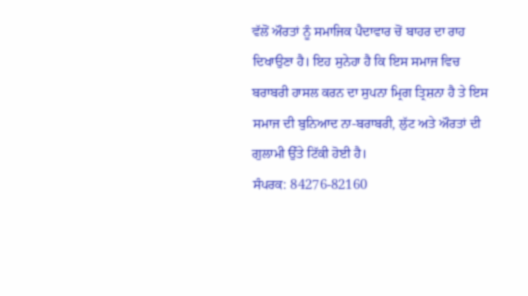ਵੱਲੋਂ ਔਰਤਾਂ ਨੂੰ ਸਮਾਜਿਕ ਪੈਦਾਵਾਰ ਚੋਂ ਬਾਹਰ ਦਾ ਰਾਹ ਦਿਖਾਉਣਾ ਹੈ। ਇਹ ਸੁਨੇਹਾ ਹੈ ਕਿ ਇਸ ਸਮਾਜ ਵਿਚ ਬਰਾਬਰੀ ਹਾਸਲ ਕਰਨ ਦਾ ਸੁਪਨਾ ਮ੍ਰਿਗ ਤ੍ਰਿਸ਼ਨਾ ਹੈ ਤੇ ਇਸ ਸਮਾਜ ਦੀ ਬੁਨਿਆਦ ਨਾ-ਬਰਾਬਰੀ, ਲੁੱਟ ਅਤੇ ਔਰਤਾਂ ਦੀ ਗੁਲਾਮੀ ਉੱਤੇ ਟਿੱਕੀ ਹੋਈ ਹੈ।
ਸੰਪਰਕ: 84276-82160